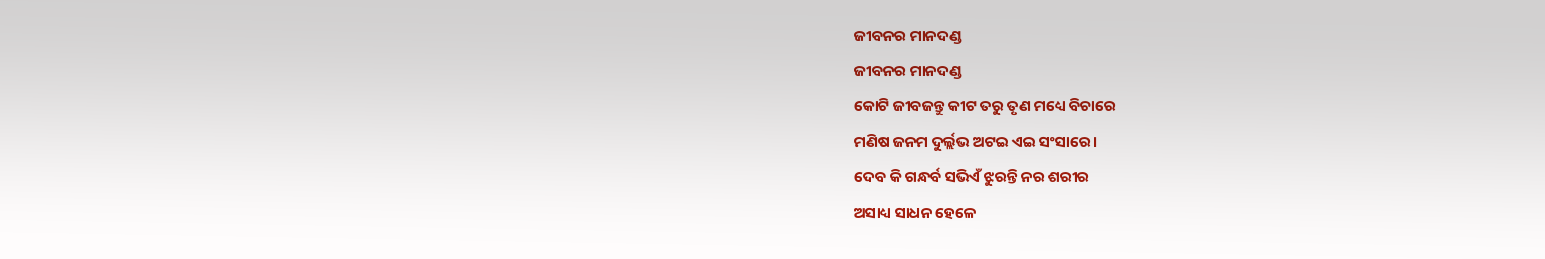ଜୀବନର ମାନଦଣ୍ଡ
ଜୀବନର ମାନଦଣ୍ଡ
କୋଟି ଜୀବଜନ୍ତୁ କୀଟ ତରୁ ତୃଣ ମଧ୍ୟେ ବିଚାରେ
ମଣିଷ ଜନମ ଦୁର୍ଲ୍ଲଭ ଅଟଇ ଏଇ ସଂସାରେ।
ଦେବ କି ଗନ୍ଧର୍ବ ସଭିଏଁ ଝୁରନ୍ତି ନର ଶରୀର
ଅସାଧ୍ୟ ସାଧନ ହେଳେ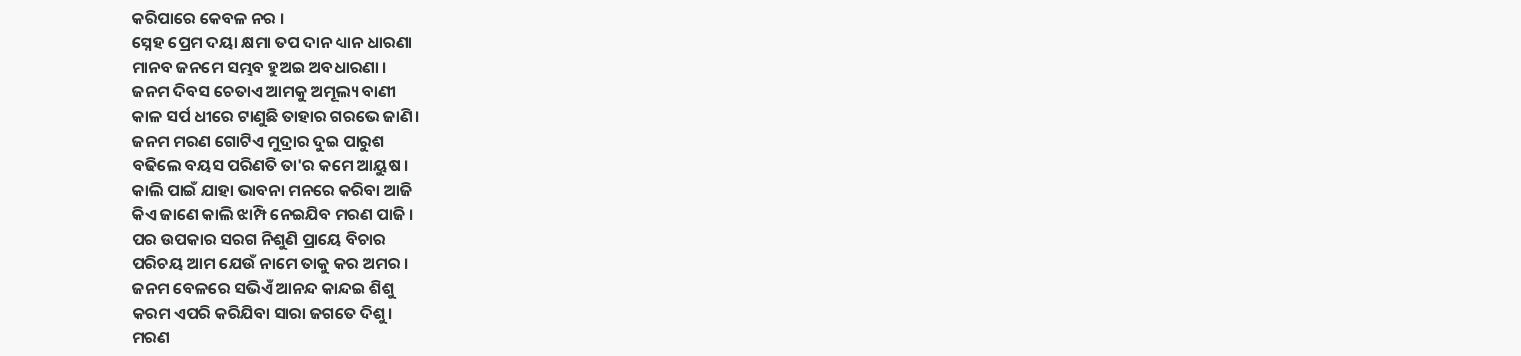କରିପାରେ କେବଳ ନର ।
ସ୍ନେହ ପ୍ରେମ ଦୟା କ୍ଷମା ତପ ଦାନ ଧ୍ୟାନ ଧାରଣା
ମାନବ ଜନମେ ସମ୍ଭବ ହୁଅଇ ଅବଧାରଣା ।
ଜନମ ଦିବସ ଚେତାଏ ଆମକୁ ଅମୂଲ୍ୟ ବାଣୀ
କାଳ ସର୍ପ ଧୀରେ ଟାଣୁଛି ତାହାର ଗରଭେ ଜାଣି।
ଜନମ ମରଣ ଗୋଟିଏ ମୁଦ୍ରାର ଦୁଇ ପାରୁଶ
ବଢିଲେ ବୟସ ପରିଣତି ତା'ର କମେ ଆୟୁଷ ।
କାଲି ପାଇଁ ଯାହା ଭାବନା ମନରେ କରିବା ଆଜି
କିଏ ଜାଣେ କାଲି ଝାମ୍ପି ନେଇଯିବ ମରଣ ପାଜି ।
ପର ଉପକାର ସରଗ ନିଶୁଣି ପ୍ରାୟେ ବିଚାର
ପରିଚୟ ଆମ ଯେଉଁ ନାମେ ତାକୁ କର ଅମର ।
ଜନମ ବେଳରେ ସଭିଏଁ ଆନନ୍ଦ କାନ୍ଦଇ ଶିଶୁ
କରମ ଏପରି କରିଯିବା ସାରା ଜଗତେ ଦିଶୁ।
ମରଣ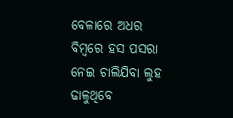ବେଳାରେ ଅଧର ବିମ୍ବରେ ହସ ପସରା
ନେଇ ଚାଲିଯିବା ଲୁହ ଢାଳୁଥିବେ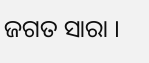ଜଗତ ସାରା ।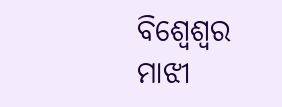ବିଶ୍ୱେଶ୍ୱର ମାଝୀ